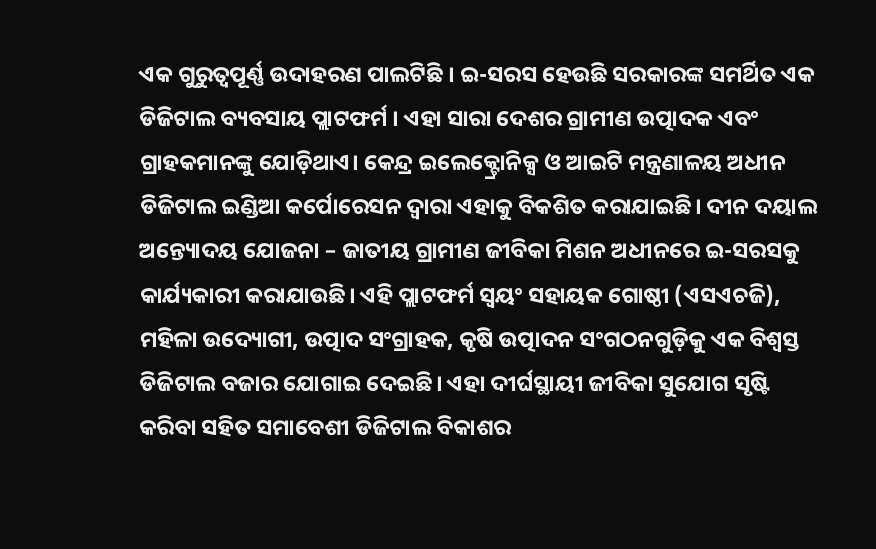ଏକ ଗୁରୁତ୍ୱପୂର୍ଣ୍ଣ ଉଦାହରଣ ପାଲଟିଛି । ଇ-ସରସ ହେଉଛି ସରକାରଙ୍କ ସମର୍ଥିତ ଏକ ଡିଜିଟାଲ ବ୍ୟବସାୟ ପ୍ଲାଟଫର୍ମ । ଏହା ସାରା ଦେଶର ଗ୍ରାମୀଣ ଉତ୍ପାଦକ ଏବଂ ଗ୍ରାହକମାନଙ୍କୁ ଯୋଡ଼ିଥାଏ। କେନ୍ଦ୍ର ଇଲେକ୍ଟ୍ରୋନିକ୍ସ ଓ ଆଇଟି ମନ୍ତ୍ରଣାଳୟ ଅଧୀନ ଡିଜିଟାଲ ଇଣ୍ଡିଆ କର୍ପୋରେସନ ଦ୍ୱାରା ଏହାକୁ ବିକଶିତ କରାଯାଇଛି। ଦୀନ ଦୟାଲ ଅନ୍ତ୍ୟୋଦୟ ଯୋଜନା – ଜାତୀୟ ଗ୍ରାମୀଣ ଜୀବିକା ମିଶନ ଅଧୀନରେ ଇ-ସରସକୁ କାର୍ଯ୍ୟକାରୀ କରାଯାଉଛି। ଏହି ପ୍ଲାଟଫର୍ମ ସ୍ୱୟଂ ସହାୟକ ଗୋଷ୍ଠୀ (ଏସଏଚଜି), ମହିଳା ଉଦ୍ୟୋଗୀ, ଉତ୍ପାଦ ସଂଗ୍ରାହକ, କୃଷି ଉତ୍ପାଦନ ସଂଗଠନଗୁଡ଼ିକୁ ଏକ ବିଶ୍ୱସ୍ତ ଡିଜିଟାଲ ବଜାର ଯୋଗାଇ ଦେଇଛି। ଏହା ଦୀର୍ଘସ୍ଥାୟୀ ଜୀବିକା ସୁଯୋଗ ସୃଷ୍ଟି କରିବା ସହିତ ସମାବେଶୀ ଡିଜିଟାଲ ବିକାଶର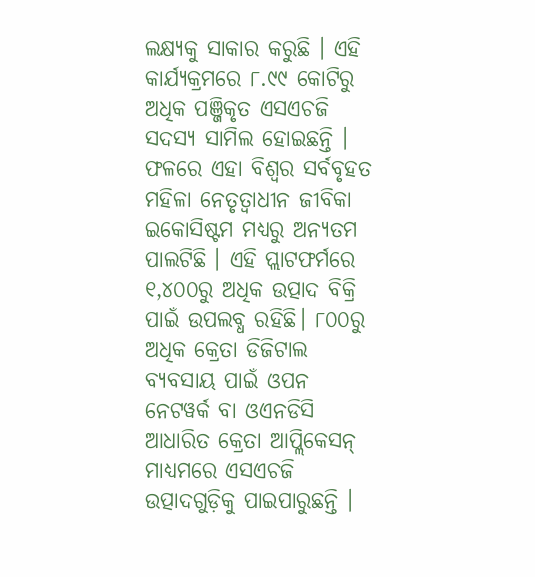ଲକ୍ଷ୍ୟକୁ ସାକାର କରୁଛି । ଏହି କାର୍ଯ୍ୟକ୍ରମରେ ୮.୯୯ କୋଟିରୁ ଅଧିକ ପଞ୍ଜିକୃତ ଏସଏଚଜି ସଦସ୍ୟ ସାମିଲ ହୋଇଛନ୍ତି । ଫଳରେ ଏହା ବିଶ୍ୱର ସର୍ବବୃହତ ମହିଳା ନେତୃତ୍ୱାଧୀନ ଜୀବିକା ଇକୋସିଷ୍ଟମ ମଧ୍ୟରୁ ଅନ୍ୟତମ ପାଲଟିଛି । ଏହି ପ୍ଲାଟଫର୍ମରେ ୧,୪୦୦ରୁ ଅଧିକ ଉତ୍ପାଦ ବିକ୍ରି ପାଇଁ ଉପଲବ୍ଧ ରହିଛି। ୮୦୦ରୁ ଅଧିକ କ୍ରେତା ଡିଜିଟାଲ ବ୍ୟବସାୟ ପାଇଁ ଓପନ ନେଟୱର୍କ ବା ଓଏନଡିସି ଆଧାରିତ କ୍ରେତା ଆପ୍ଲିକେସନ୍ ମାଧ୍ୟମରେ ଏସଏଚଜି ଉତ୍ପାଦଗୁଡ଼ିକୁ ପାଇପାରୁଛନ୍ତି ।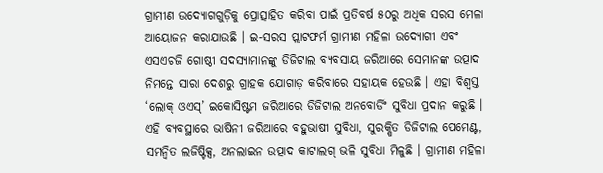ଗ୍ରାମୀଣ ଉଦ୍ୟୋଗଗୁଡ଼ିକୁ ପ୍ରୋତ୍ସାହିତ କରିବା ପାଇଁ ପ୍ରତିବର୍ଷ ୫୦ରୁ ଅଧିକ ସରସ ମେଳା ଆୟୋଜନ କରାଯାଉଛି । ଇ-ସରସ ପ୍ଲାଟଫର୍ମ ଗ୍ରାମୀଣ ମହିଳା ଉଦ୍ୟୋଗୀ ଏବଂ ଏସଏଚଜି ଗୋଷ୍ଠୀ ସଦସ୍ୟାମାନଙ୍କୁ ଡିଜିଟାଲ ବ୍ୟବସାୟ ଜରିଆରେ ସେମାନଙ୍କ ଉତ୍ପାଦ ନିମନ୍ତେ ସାରା ଦେଶରୁ ଗ୍ରାହକ ଯୋଗାଡ଼ କରିବାରେ ସହାୟକ ହେଉଛି । ଏହା ବିଶ୍ୱସ୍ତ ‘ଲୋକ୍ ଓଏସ୍’ ଇକୋସିଷ୍ଟମ ଜରିଆରେ ଡିଜିଟାଲ ଅନବୋର୍ଡିଂ ସୁବିଧା ପ୍ରଦାନ କରୁଛି । ଏହି ବ୍ୟବସ୍ଥାରେ ଭାଷିନୀ ଜରିଆରେ ବହୁଭାଷୀ ସୁବିଧା, ସୁରକ୍ଷିତ ଡିଜିଟାଲ ପେମେଣ୍ଟ, ସମନ୍ୱିତ ଲଜିଷ୍ଟିକ୍ସ, ଅନଲାଇନ ଉତ୍ପାଦ କାଟାଲଗ୍ ଭଳି ସୁବିଧା ମିଳୁଛି । ଗ୍ରାମୀଣ ମହିଳା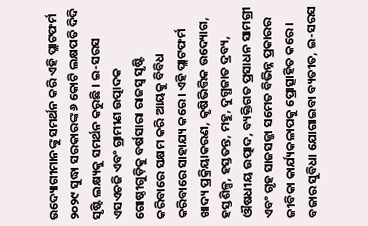ଉଦ୍ୟୋଗୀମାନଙ୍କୁ ସମର୍ଥନ କରି ଏହି ପ୍ଲାଟଫର୍ମ ୨୦୨୯ ସୁଦ୍ଧା ସରକାରଙ୍କ ୬ କୋଟି ଲକ୍ଷପତି ଦିଦି ସୃଷ୍ଟି ଲକ୍ଷ୍ୟକୁ ସମର୍ଥନ କରୁଛି । ଇ-ସରସ ଏସଏଚଜି ଏବଂ ଗ୍ରାମୀଣ ଉତ୍ପାଦକ ଗୋଷ୍ଠୀଗୁଡ଼ିକୁ ବର୍ଷସାରା ରାଜସ୍ୱ ସୃଷ୍ଟି କରିବାରେ ସକ୍ଷମ କରି ଆୟକୁ ବିବିଧ କରିବାରେ ସାହାଯ୍ୟ କରେ। ଏହି ପ୍ଲାଟଫର୍ମ ଖାଦ୍ୟ ପ୍ରକ୍ରିୟାକରଣ, କୃଷିଭିତ୍ତିକ ଉଦ୍ୟୋଗ, ହସ୍ତଶିଳ୍ପ, ହସ୍ତତନ୍ତ, ମହୁ, ଦୁଗ୍ଧଜାତ ଦ୍ରବ୍ୟ, ଔଷଧୀୟ ଉତ୍ପାଦ, ବ୍ୟକ୍ତିଗତ ପ୍ରସାଧନ ସାମଗ୍ରୀ ଏବଂ ଗୃହ ସାଜସଜ୍ଜା ସମେତ ବିଭିନ୍ନ ପ୍ରକାରର ଜୀବିକା କାର୍ଯ୍ୟକଳାପକୁ ପ୍ରୋତ୍ସାହିତ କରେ। ବଜାର ସୁବିଧା ଯୋଗାଇବା ବ୍ୟତୀତ, ଇ-ସରସ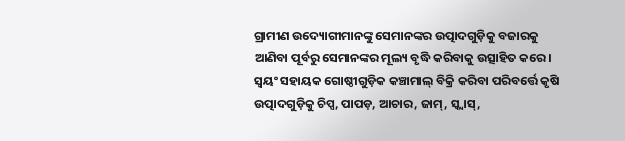ଗ୍ରାମୀଣ ଉଦ୍ୟୋଗୀମାନଙ୍କୁ ସେମାନଙ୍କର ଉତ୍ପାଦଗୁଡ଼ିକୁ ବଜାରକୁ ଆଣିବା ପୂର୍ବରୁ ସେମାନଙ୍କର ମୂଲ୍ୟ ବୃଦ୍ଧି କରିବାକୁ ଉତ୍ସାହିତ କରେ। ସ୍ୱୟଂ ସହାୟକ ଗୋଷ୍ଠୀଗୁଡ଼ିକ କଞ୍ଚାମାଲ୍ ବିକ୍ରି କରିବା ପରିବର୍ତ୍ତେ କୃଷି ଉତ୍ପାଦଗୁଡ଼ିକୁ ଚିପ୍ସ, ପାପଡ଼, ଆଚାର, ଜାମ୍, ସ୍କ୍ୱାସ୍,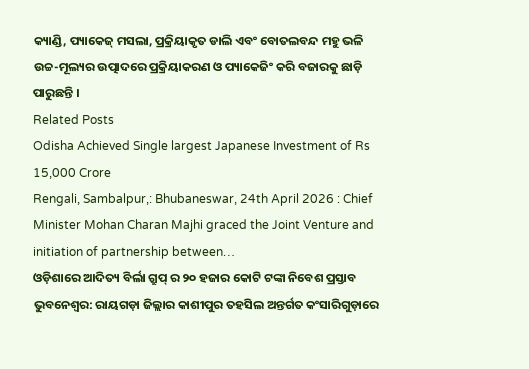କ୍ୟାଣ୍ଡି, ପ୍ୟାକେଜ୍ ମସଲା, ପ୍ରକ୍ରିୟାକୃତ ଡାଲି ଏବଂ ବୋତଲବନ୍ଦ ମହୁ ଭଳି ଉଚ୍ଚ-ମୂଲ୍ୟର ଉତ୍ପାଦରେ ପ୍ରକ୍ରିୟାକରଣ ଓ ପ୍ୟାକେଜିଂ କରି ବଜାରକୁ ଛାଡ଼ି ପାରୁଛନ୍ତି ।
Related Posts
Odisha Achieved Single largest Japanese Investment of Rs 15,000 Crore
Rengali, Sambalpur,: Bhubaneswar, 24th April 2026 : Chief Minister Mohan Charan Majhi graced the Joint Venture and initiation of partnership between…
ଓଡ଼ିଶାରେ ଆଦିତ୍ୟ ବିର୍ଲା ଗ୍ରୁପ୍ ର ୨୦ ହଜାର କୋଟି ଟଙ୍କା ନିବେଶ ପ୍ରସ୍ତାବ
ଭୁବନେଶ୍ୱର: ରାୟଗଡ଼ା ଜିଲ୍ଲାର କାଶୀପୁର ତହସିଲ ଅନ୍ତର୍ଗତ କଂସାରିଗୁଡ଼ାରେ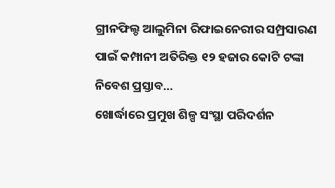ଗ୍ରୀନଫିଲ୍ଡ ଆଲୁମିନା ରିଫାଇନେରୀର ସମ୍ପ୍ରସାରଣ ପାଇଁ କମ୍ପାନୀ ଅତିରିକ୍ତ ୧୨ ହଜାର କୋଟି ଟଙ୍କା ନିବେଶ ପ୍ରସ୍ତାବ…
ଖୋର୍ଦ୍ଧାରେ ପ୍ରମୁଖ ଶିଳ୍ପ ସଂସ୍ଥା ପରିଦର୍ଶନ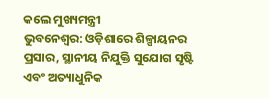କଲେ ମୁଖ୍ୟମନ୍ତ୍ରୀ
ଭୁବନେଶ୍ୱର: ଓଡ଼ିଶାରେ ଶିଳ୍ପାୟନର ପ୍ରସାର, ସ୍ଥାନୀୟ ନିଯୁକ୍ତି ସୁଯୋଗ ସୃଷ୍ଟି ଏବଂ ଅତ୍ୟାଧୁନିକ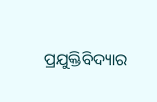ପ୍ରଯୁକ୍ତିବିଦ୍ୟାର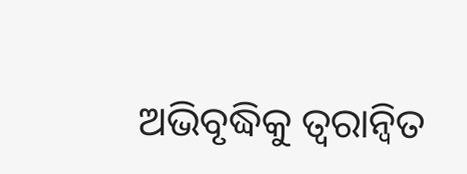ଅଭିବୃଦ୍ଧିକୁ ତ୍ୱରାନ୍ୱିତ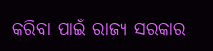କରିବା ପାଇଁ ରାଜ୍ୟ ସରକାର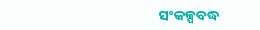ସଂକଳ୍ପବଦ୍ଧ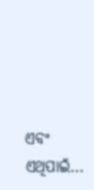ଏବଂ ଏଥିପାଇଁ…